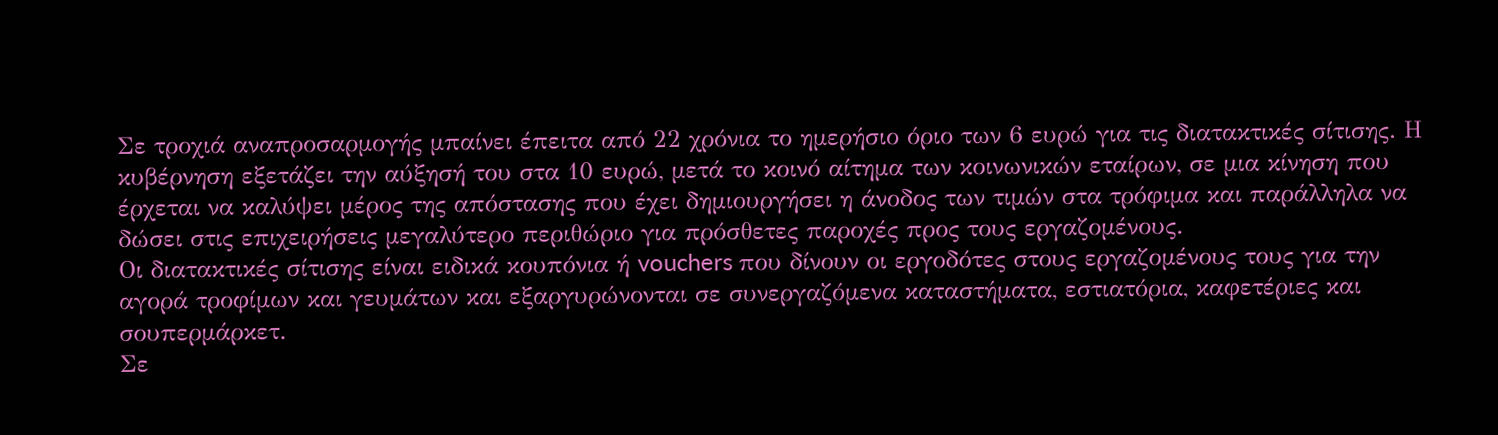Σε τροχιά αναπροσαρμογής μπαίνει έπειτα από 22 χρόνια το ημερήσιο όριο των 6 ευρώ για τις διατακτικές σίτισης. Η κυβέρνηση εξετάζει την αύξησή του στα 10 ευρώ, μετά το κοινό αίτημα των κοινωνικών εταίρων, σε μια κίνηση που έρχεται να καλύψει μέρος της απόστασης που έχει δημιουργήσει η άνοδος των τιμών στα τρόφιμα και παράλληλα να δώσει στις επιχειρήσεις μεγαλύτερο περιθώριο για πρόσθετες παροχές προς τους εργαζομένους.
Οι διατακτικές σίτισης είναι ειδικά κουπόνια ή vouchers που δίνουν οι εργοδότες στους εργαζομένους τους για την αγορά τροφίμων και γευμάτων και εξαργυρώνονται σε συνεργαζόμενα καταστήματα, εστιατόρια, καφετέριες και σουπερμάρκετ.
Σε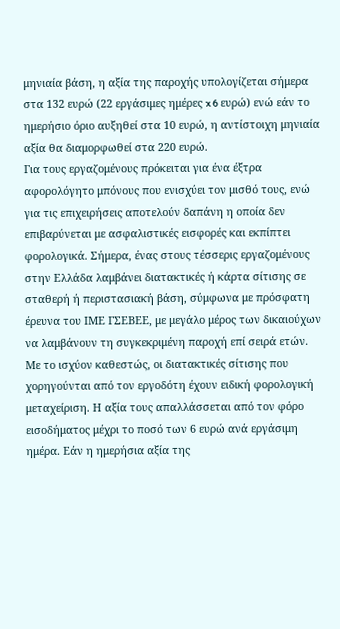μηνιαία βάση, η αξία της παροχής υπολογίζεται σήμερα στα 132 ευρώ (22 εργάσιμες ημέρες x 6 ευρώ) ενώ εάν το ημερήσιο όριο αυξηθεί στα 10 ευρώ, η αντίστοιχη μηνιαία αξία θα διαμορφωθεί στα 220 ευρώ.
Για τους εργαζομένους πρόκειται για ένα έξτρα αφορολόγητο μπόνους που ενισχύει τον μισθό τους, ενώ για τις επιχειρήσεις αποτελούν δαπάνη η οποία δεν επιβαρύνεται με ασφαλιστικές εισφορές και εκπίπτει φορολογικά. Σήμερα, ένας στους τέσσερις εργαζομένους στην Ελλάδα λαμβάνει διατακτικές ή κάρτα σίτισης σε σταθερή ή περιστασιακή βάση, σύμφωνα με πρόσφατη έρευνα του ΙΜΕ ΓΣΕΒΕΕ, με μεγάλο μέρος των δικαιούχων να λαμβάνουν τη συγκεκριμένη παροχή επί σειρά ετών.
Με το ισχύον καθεστώς, οι διατακτικές σίτισης που χορηγούνται από τον εργοδότη έχουν ειδική φορολογική μεταχείριση. Η αξία τους απαλλάσσεται από τον φόρο εισοδήματος μέχρι το ποσό των 6 ευρώ ανά εργάσιμη ημέρα. Εάν η ημερήσια αξία της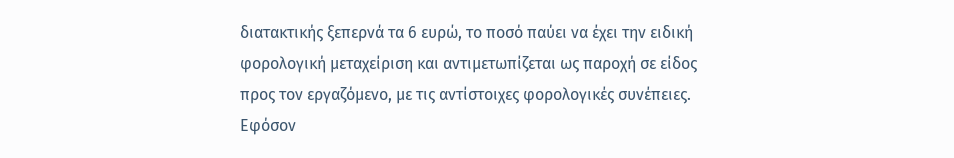διατακτικής ξεπερνά τα 6 ευρώ, το ποσό παύει να έχει την ειδική φορολογική μεταχείριση και αντιμετωπίζεται ως παροχή σε είδος προς τον εργαζόμενο, με τις αντίστοιχες φορολογικές συνέπειες. Εφόσον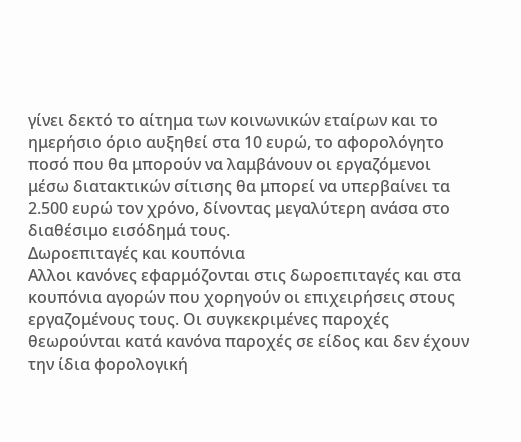γίνει δεκτό το αίτημα των κοινωνικών εταίρων και το ημερήσιο όριο αυξηθεί στα 10 ευρώ, το αφορολόγητο ποσό που θα μπορούν να λαμβάνουν οι εργαζόμενοι μέσω διατακτικών σίτισης θα μπορεί να υπερβαίνει τα 2.500 ευρώ τον χρόνο, δίνοντας μεγαλύτερη ανάσα στο διαθέσιμο εισόδημά τους.
Δωροεπιταγές και κουπόνια
Αλλοι κανόνες εφαρμόζονται στις δωροεπιταγές και στα κουπόνια αγορών που χορηγούν οι επιχειρήσεις στους εργαζομένους τους. Οι συγκεκριμένες παροχές θεωρούνται κατά κανόνα παροχές σε είδος και δεν έχουν την ίδια φορολογική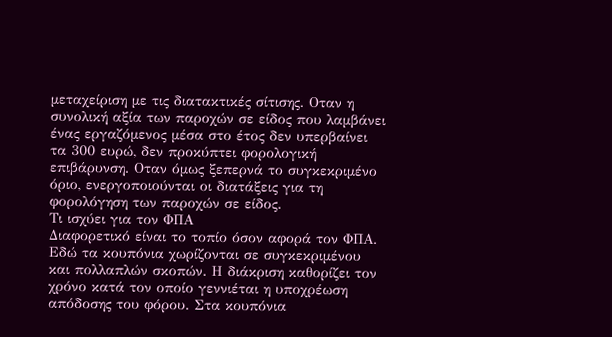μεταχείριση με τις διατακτικές σίτισης. Οταν η συνολική αξία των παροχών σε είδος που λαμβάνει ένας εργαζόμενος μέσα στο έτος δεν υπερβαίνει τα 300 ευρώ, δεν προκύπτει φορολογική επιβάρυνση. Οταν όμως ξεπερνά το συγκεκριμένο όριο, ενεργοποιούνται οι διατάξεις για τη φορολόγηση των παροχών σε είδος.
Τι ισχύει για τον ΦΠΑ
Διαφορετικό είναι το τοπίο όσον αφορά τον ΦΠΑ. Εδώ τα κουπόνια χωρίζονται σε συγκεκριμένου και πολλαπλών σκοπών. Η διάκριση καθορίζει τον χρόνο κατά τον οποίο γεννιέται η υποχρέωση απόδοσης του φόρου. Στα κουπόνια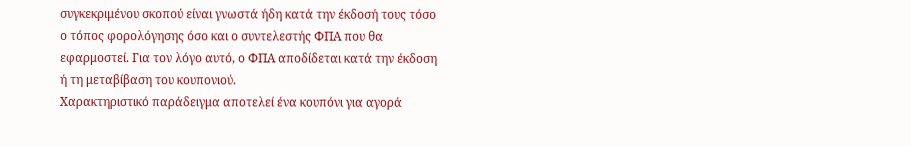συγκεκριμένου σκοπού είναι γνωστά ήδη κατά την έκδοσή τους τόσο ο τόπος φορολόγησης όσο και ο συντελεστής ΦΠΑ που θα εφαρμοστεί. Για τον λόγο αυτό, ο ΦΠΑ αποδίδεται κατά την έκδοση ή τη μεταβίβαση του κουπονιού.
Χαρακτηριστικό παράδειγμα αποτελεί ένα κουπόνι για αγορά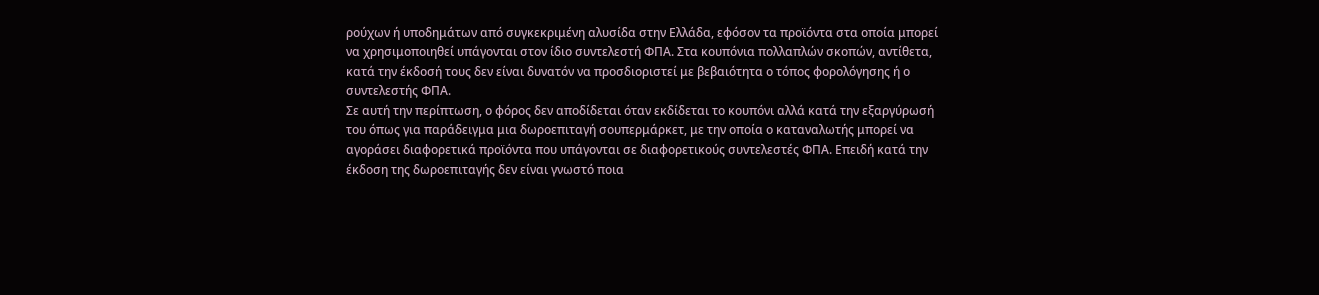ρούχων ή υποδημάτων από συγκεκριμένη αλυσίδα στην Ελλάδα, εφόσον τα προϊόντα στα οποία μπορεί να χρησιμοποιηθεί υπάγονται στον ίδιο συντελεστή ΦΠΑ. Στα κουπόνια πολλαπλών σκοπών, αντίθετα, κατά την έκδοσή τους δεν είναι δυνατόν να προσδιοριστεί με βεβαιότητα ο τόπος φορολόγησης ή ο συντελεστής ΦΠΑ.
Σε αυτή την περίπτωση, ο φόρος δεν αποδίδεται όταν εκδίδεται το κουπόνι αλλά κατά την εξαργύρωσή του όπως για παράδειγμα μια δωροεπιταγή σουπερμάρκετ, με την οποία ο καταναλωτής μπορεί να αγοράσει διαφορετικά προϊόντα που υπάγονται σε διαφορετικούς συντελεστές ΦΠΑ. Επειδή κατά την έκδοση της δωροεπιταγής δεν είναι γνωστό ποια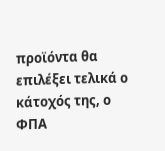προϊόντα θα επιλέξει τελικά ο κάτοχός της, ο ΦΠΑ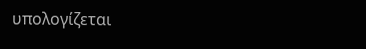υπολογίζεται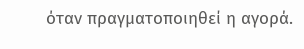όταν πραγματοποιηθεί η αγορά.